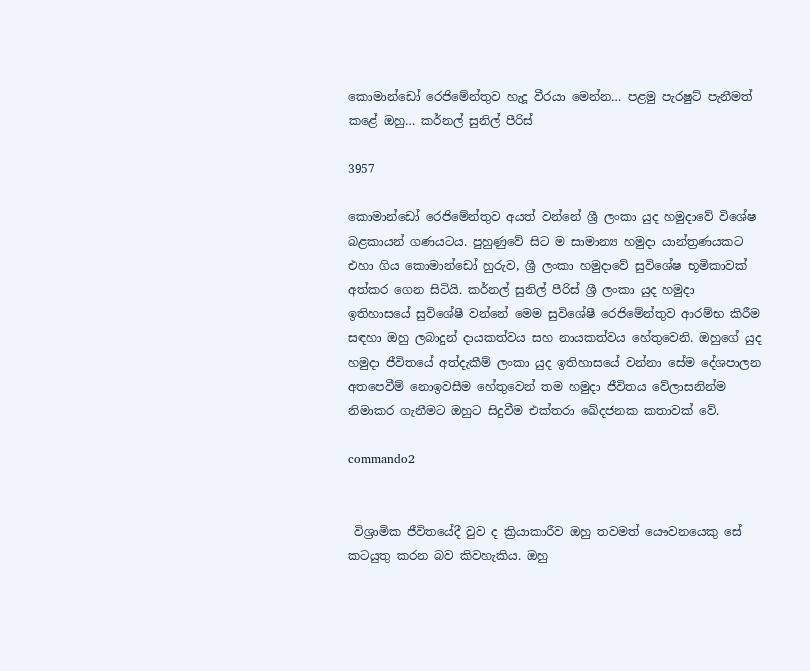කොමාන්ඩෝ රෙජිමේන්තුව හැදූ වීරයා මෙන්න… පළමු පැරෂුට් පැනීමත් කළේ ඔහු… කර්නල් සුනිල් පීරිස්

3957

කොමාන්ඩෝ රෙජිමේන්තුව අයත් වන්නේ ශ්‍රී ලංකා යුද හමුදාවේ විශේෂ බළකායන් ගණයටය. පුහුණුවේ සිට ම සාමාන්‍ය හමුදා යාන්ත්‍රණයකට එහා ගිය කොමාන්ඩෝ හුරුව, ශ්‍රී ලංකා හමුදාවේ සුවිශේෂ භූමිකාවක් අත්කර ගෙන සිටියි. කර්නල් සුනිල් පීරිස් ශ්‍රී ලංකා යුද හමුදා ඉතිහාසයේ සුවිශේෂී වන්නේ මෙම සුවිශේෂී රෙජිමේන්තුව ආරම්භ කිරීම සඳහා ඔහු ලබාදුන් දායකත්වය සහ නායකත්වය හේතුවෙනි. ඔහුගේ යුද හමුදා ජීවිතයේ අත්දැකීම් ලංකා යුද ඉතිහාසයේ වන්නා සේම දේශපාලන අතපෙවීම් නොඉවසීම හේතුවෙන් තම හමුදා ජීවිතය වේලාසනින්ම නිමාකර ගැනීමට ඔහුට සිදුවීම එක්තරා ඛේදජනක කතාවක් වේ.

commando2


 විශ්‍රාමික ජීවිතයේදී වුව ද ක්‍රියාකාරීව ඔහු තවමත් යෞවනයෙකු සේ කටයුතු කරන බව කිවහැකිය. ඔහු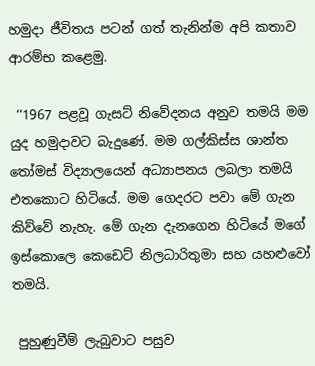හමුදා ජීවිතය පටන් ගත් තැනින්ම අපි කතාව ආරම්භ කළෙමු.

 ‘‘1967 පළවූ ගැසට් නිවේදනය අනුව තමයි මම යුද හමුදාවට බැදුණේ. මම ගල්කිස්ස ශාන්ත තෝමස් විද්‍යාලයෙන් අධ්‍යාපනය ලබලා තමයි එතකොට හිටියේ. මම ගෙදරට පවා මේ ගැන කිව්වේ නැහැ. මේ ගැන දැනගෙන හිටියේ මගේ ඉස්කොලෙ කෙඩෙට් නිලධාරිතුමා සහ යහළුවෝ තමයි.

 පුහුණුවීම් ලැබුවාට පසුව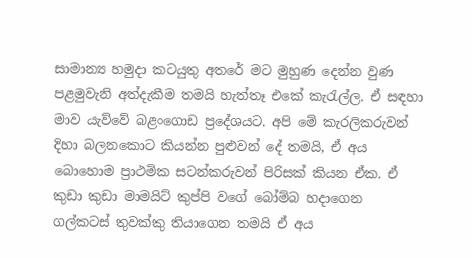සාමාන්‍ය හමුදා කටයුතු අතරේ මට මුහුණ දෙන්න වුණ පළමුවැනි අත්දැකීම තමයි හැත්තෑ එකේ කැරැල්ල. ඒ සඳහා මාව යැව්වේ බළංගොඩ ප්‍රදේශයට. අපි මේ කැරලිකරුවන් දිහා බලනකොට කියන්න පුළුවන් දේ තමයි, ඒ අය බොහොම ප්‍රාථමික සටන්කරුවන් පිරිසක් කියන ඒක. ඒ කුඩා කුඩා මාමයිට් කුප්පි වගේ බෝම්බ හදාගෙන ගල්කටස් තුවක්කු තියාගෙන තමයි ඒ අය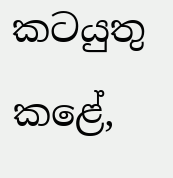කටයුතු කළේ,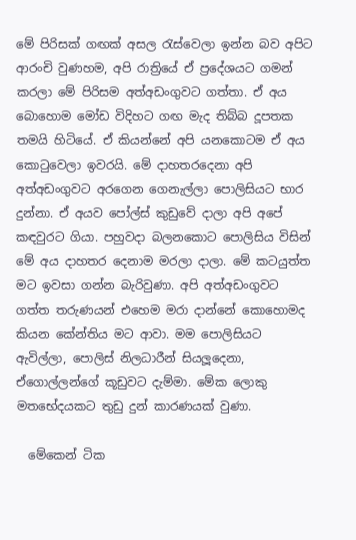මේ පිරිසක් ගඟක් අසල රැස්වෙලා ඉන්න බව අපිට ආරංචි වුණහම, අපි රාත්‍රියේ ඒ ප්‍රදේශයට ගමන් කරලා මේ පිරිසම අත්අඩංගුවට ගත්තා. ඒ අය බොහොම මෝඩ විදිහට ගඟ මැද තිබ්බ දූපතක තමයි හිටියේ. ඒ කියන්නේ අපි යනකොටම ඒ අය කොටුවෙලා ඉවරයි. මේ දාහතරදෙනා අපි අත්අඩංගුවට අරගෙන ගෙනැල්ලා පොලිසියට භාර දුන්නා. ඒ අයව පෝල්ස් කුඩුවේ දාලා අපි අපේ කඳවුරට ගියා. පහුවදා බලනකොට පොලිසිය විසින් මේ අය දාහතර දෙනාම මරලා දාලා. මේ කටයුත්ත මට ඉවසා ගන්න බැරිවුණා. අපි අත්අඩංගුවට ගත්ත තරුණයන් එහෙම මරා දාන්නේ කොහොමද කියන කේන්තිය මට ආවා. මම පොලිසියට ඇවිල්ලා, පොලිස් නිලධාරීන් සියලූදෙනා, ඒගොල්ලන්ගේ කූඩුවට දැම්මා. මේක ලොකු මතභේදයකට තුඩු දුන් කාරණයක් වුණා.

  මේකෙන් ටික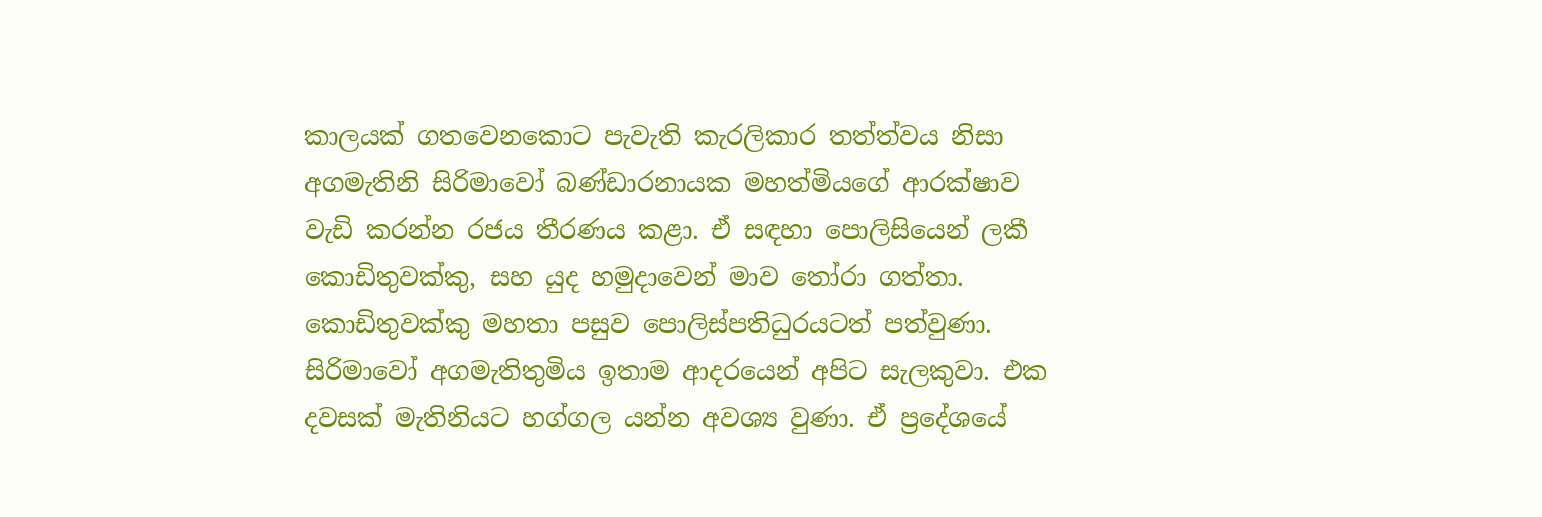කාලයක් ගතවෙනකොට පැවැති කැරලිකාර තත්ත්වය නිසා අගමැතිනි සිරිමාවෝ බණ්ඩාරනායක මහත්මියගේ ආරක්ෂාව වැඩි කරන්න රජය තීරණය කළා. ඒ සඳහා පොලිසියෙන් ලකී කොඩිතුවක්කු, සහ යුද හමුදාවෙන් මාව තෝරා ගත්තා. කොඩිතුවක්කු මහතා පසුව පොලිස්පතිධුරයටත් පත්වුණා. සිරිමාවෝ අගමැතිතුමිය ඉතාම ආදරයෙන් අපිට සැලකුවා. එක දවසක් මැතිනියට හග්ගල යන්න අවශ්‍ය වුණා. ඒ ප්‍රදේශයේ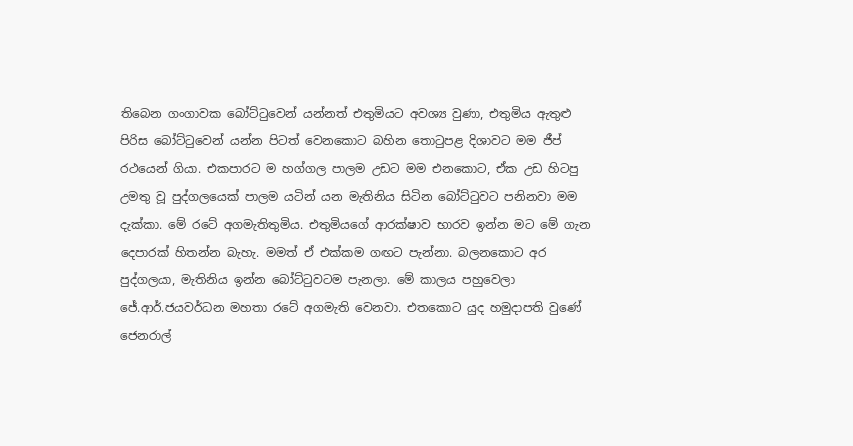තිබෙන ගංගාවක බෝට්ටුවෙන් යන්නත් එතුමියට අවශ්‍ය වුණා, එතුමිය ඇතුළු පිරිස බෝට්ටුවෙන් යන්න පිටත් වෙනකොට බහින තොටුපළ දිශාවට මම ජීප් රථයෙන් ගියා. එකපාරට ම හග්ගල පාලම උඩට මම එනකොට, ඒක උඩ හිටපු උමතු වූ පුද්ගලයෙක් පාලම යටින් යන මැතිනිය සිටින බෝට්ටුවට පනිනවා මම දැක්කා. මේ රටේ අගමැතිතුමිය. එතුමියගේ ආරක්ෂාව භාරව ඉන්න මට මේ ගැන දෙපාරක් හිතන්න බැහැ. මමත් ඒ එක්කම ගඟට පැන්නා. බලනකොට අර පුද්ගලයා, මැතිනිය ඉන්න බෝට්ටුවටම පැනලා. මේ කාලය පහුවෙලා ජේ.ආර්.ජයවර්ධන මහතා රටේ අගමැති වෙනවා. එතකොට යුද හමුදාපති වුණේ ජෙනරාල්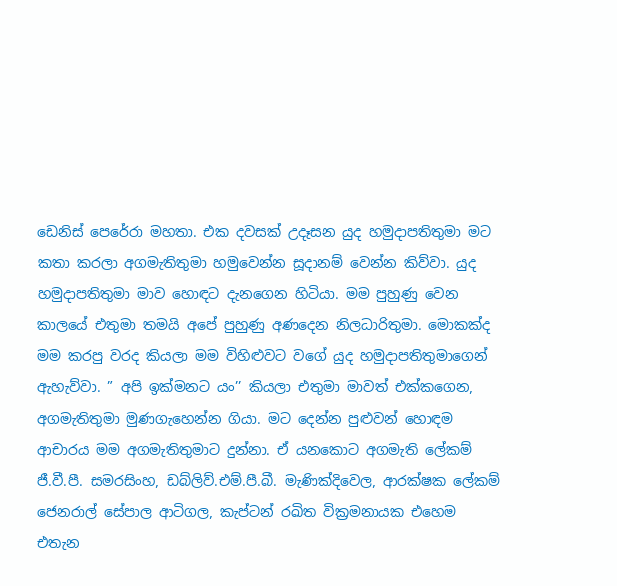ඩෙනිස් පෙරේරා මහතා. එක දවසක් උදෑසන යුද හමුදාපතිතුමා මට කතා කරලා අගමැතිතුමා හමුවෙන්න සූදානම් වෙන්න කිව්වා. යුද හමුදාපතිතුමා මාව හොඳට දැනගෙන හිටියා. මම පුහුණු වෙන කාලයේ එතුමා තමයි අපේ පුහුණු අණදෙන නිලධාරිතුමා. මොකක්ද මම කරපු වරද කියලා මම විහිළුවට වගේ යුද හමුදාපතිතුමාගෙන් ඇහැව්වා. ” අපි ඉක්මනට යං’’ කියලා එතුමා මාවත් එක්කගෙන, අගමැතිතුමා මුණගැහෙන්න ගියා. මට දෙන්න පුළුවන් හොඳම ආචාරය මම අගමැතිතුමාට දුන්නා. ඒ යනකොට අගමැති ලේකම් ජී.වී.පී. සමරසිංහ, ඩබ්ලිව්.එම්.පී.බී. මැණික්දිවෙල, ආරක්ෂක ලේකම් ජෙනරාල් සේපාල ආටිගල, කැප්ටන් රඛිත වික්‍රමනායක එහෙම එතැන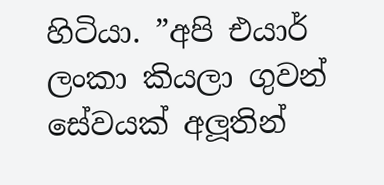හිටියා. ”අපි එයාර් ලංකා කියලා ගුවන් සේවයක් අලූතින්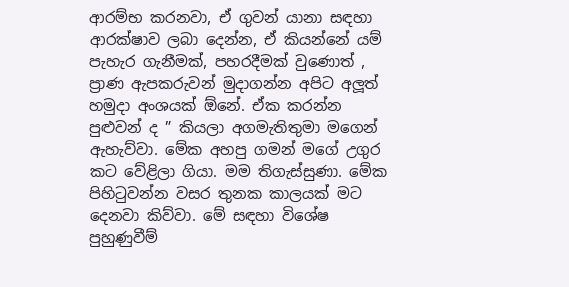ආරම්භ කරනවා, ඒ ගුවන් යානා සඳහා ආරක්ෂාව ලබා දෙන්න, ඒ කියන්නේ යම් පැහැර ගැනීමක්, පහරදීමක් වුණොත් , ප්‍රාණ ඇපකරුවන් මුදාගන්න අපිට අලූත් හමුදා අංශයක් ඕනේ. ඒක කරන්න පුළුවන් ද ” කියලා අගමැතිතුමා මගෙන් ඇහැව්වා. මේක අහපු ගමන් මගේ උගුර කට වේළිලා ගියා. මම තිගැස්සුණා. මේක පිහිටුවන්න වසර තුනක කාලයක් මට දෙනවා කිව්වා. මේ සඳහා විශේෂ පුහුණුවීම්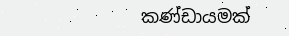කණ්ඩායමක්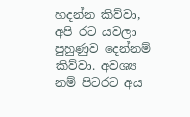හදන්න කිව්වා, අපි රට යවලා පුහුණුව දෙන්නම් කිව්වා. අවශ්‍ය නම් පිටරට අය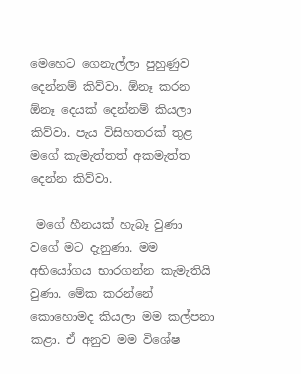මෙහෙට ගෙනැල්ලා පුහුණුව දෙන්නම් කිව්වා. ඕනෑ කරන ඕනෑ දෙයක් දෙන්නම් කියලා කිව්වා. පැය විසිහතරක් තුළ මගේ කැමැත්තත් අකමැත්ත දෙන්න කිව්වා.

 මගේ හීනයක් හැබෑ වුණා වගේ මට දැනුණා. මම අභියෝගය භාරගන්න කැමැතියි වුණා. මේක කරන්නේ කොහොමද කියලා මම කල්පනා කළා. ඒ අනුව මම විශේෂ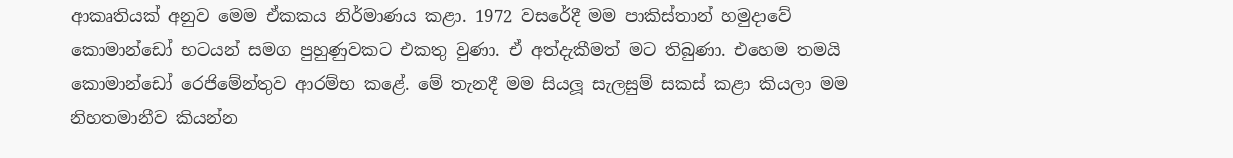ආකෘතියක් අනුව මෙම ඒකකය නිර්මාණය කළා. 1972 වසරේදී මම පාකිස්තාන් හමුදාවේ කොමාන්ඩෝ භටයන් සමග පුහුණුවකට එකතු වුණා. ඒ අත්දැකීමත් මට තිබුණා. එහෙම තමයි කොමාන්ඩෝ රෙජිමේන්තුව ආරම්භ කළේ. මේ තැනදී මම සියලූ සැලසුම් සකස් කළා කියලා මම නිහතමානීව කියන්න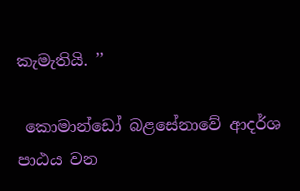කැමැතියි. ’’

 කොමාන්ඩෝ බළසේනාවේ ආදර්ශ පාඨය වන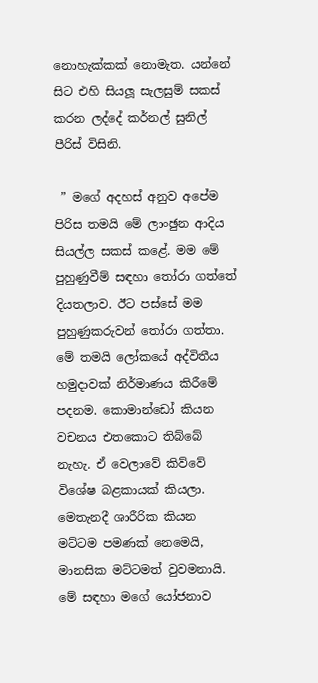නොහැක්කක් නොමැත. යන්නේ සිට එහි සියලූ සැලසුම් සකස් කරන ලද්දේ කර්නල් සුනිල් පීරිස් විසිනි.

 ” මගේ අදහස් අනුව අපේම පිරිස තමයි මේ ලාංඡුන ආදිය සියල්ල සකස් කළේ. මම මේ පුහුණුවීම් සඳහා තෝරා ගත්තේ දියතලාව. ඊට පස්සේ මම පුහුණුකරුවන් තෝරා ගත්තා. මේ තමයි ලෝකයේ අද්විතීය හමුදාවක් නිර්මාණය කිරීමේ පදනම. කොමාන්ඩෝ කියන වචනය එතකොට තිබ්බේ නැහැ. ඒ වෙලාවේ කිව්වේ විශේෂ බළකායක් කියලා. මෙතැනදී ශාරීරික කියන මට්ටම පමණක් නෙමෙයි, මානසික මට්ටමත් වුවමනායි. මේ සඳහා මගේ යෝජනාව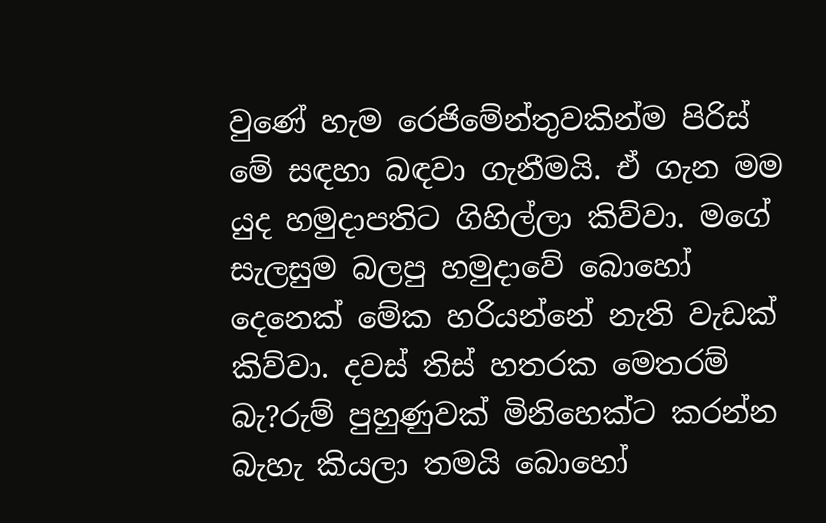වුණේ හැම රෙජිමේන්තුවකින්ම පිරිස් මේ සඳහා බඳවා ගැනීමයි. ඒ ගැන මම යුද හමුදාපතිට ගිහිල්ලා කිව්වා. මගේ සැලසුම බලපු හමුදාවේ බොහෝ දෙනෙක් මේක හරියන්නේ නැති වැඩක් කිව්වා. දවස් තිස් හතරක මෙතරම් බැ?රුම් පුහුණුවක් මිනිහෙක්ට කරන්න බැහැ කියලා තමයි බොහෝ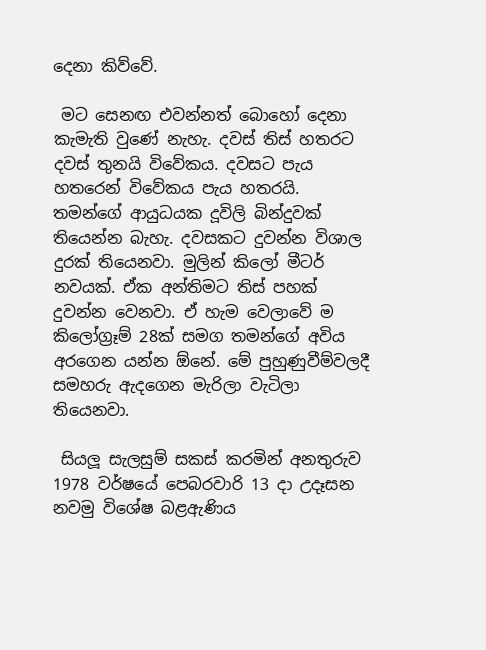දෙනා කිව්වේ.

 මට සෙනඟ එවන්නත් බොහෝ දෙනා කැමැති වුණේ නැහැ. දවස් තිස් හතරට දවස් තුනයි විවේකය. දවසට පැය හතරෙන් විවේකය පැය හතරයි. තමන්ගේ ආයුධයක දූවිලි බින්දුවක් තියෙන්න බැහැ. දවසකට දුවන්න විශාල දුරක් තියෙනවා. මුලින් කිලෝ මීටර් නවයක්. ඒක අන්තිමට තිස් පහක් දුවන්න වෙනවා. ඒ හැම වෙලාවේ ම කිලෝග්‍රෑම් 28ක් සමග තමන්ගේ අවිය අරගෙන යන්න ඕනේ. මේ පුහුණුවීම්වලදී සමහරු ඇදගෙන මැරිලා වැටිලා තියෙනවා.

 සියලූ සැලසුම් සකස් කරමින් අනතුරුව 1978 වර්ෂයේ පෙබරවාරි 13 දා උදෑසන නවමු විශේෂ බළඇණිය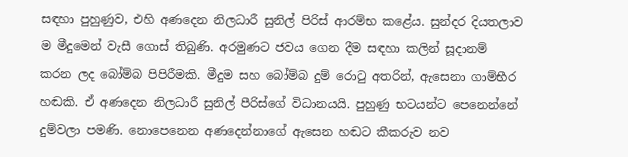සඳහා පුහුණුව, එහි අණදෙන නිලධාරී සුනිල් පිරිස් ආරම්භ කළේය. සුන්දර දියතලාව ම මීදුමෙන් වැසී ගොස් තිබුණි. අරමුණට ජවය ගෙන දීම සඳහා කලින් සූදානම් කරන ලද බෝම්බ පිපිරීමකි. මීදුම සහ බෝම්බ දුම් රොටු අතරින්, ඇසෙනා ගාම්භීර හඬකි. ඒ අණදෙන නිලධාරී සුනිල් පීරිස්ගේ විධානයයි. පුහුණු භටයන්ට පෙනෙන්නේ දුම්වලා පමණි. නොපෙනෙන අණදෙන්නාගේ ඇසෙන හඬට කීකරුව නව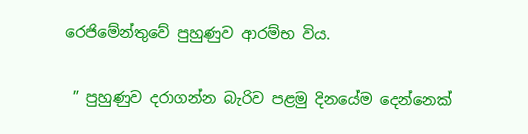රෙජිමේන්තුවේ පුහුණුව ආරම්භ විය.

 ” පුහුණුව දරාගන්න බැරිව පළමු දිනයේම දෙන්නෙක්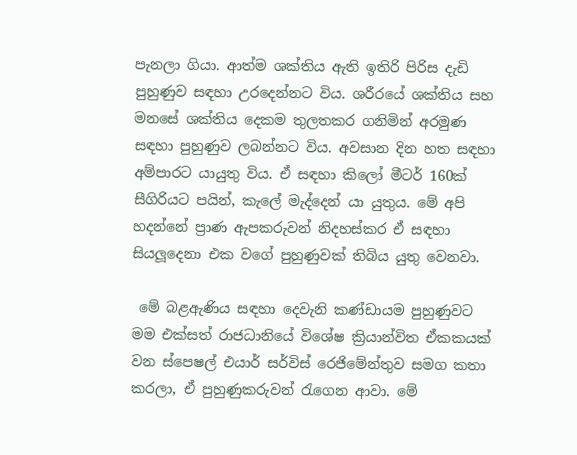පැනලා ගියා. ආත්ම ශක්තිය ඇති ඉතිරි පිරිස දැඩි පුහුණුව සඳහා උරදෙන්නට විය. ශරීරයේ ශක්තිය සහ මනසේ ශක්තිය දෙකම තුලතකර ගනිමින් අරමුණ සඳහා පුහුණුව ලබන්නට විය. අවසාන දින හත සඳහා අම්පාරට යායුතු විය. ඒ සඳහා කිලෝ මීටර් 160ක් සීගිරියට පයින්, කැලේ මැද්දෙන් යා යුතුය. මේ අපි හදන්නේ ප්‍රාණ ඇපකරුවන් නිදහස්කර ඒ සඳහා සියලූදෙනා එක වගේ පුහුණුවක් තිබිය යුතු වෙනවා.

 මේ බළඇණිය සඳහා දෙවැනි කණ්ඩායම පුහුණුවට මම එක්සත් රාජධානියේ විශේෂ ක්‍රියාන්විත ඒකකයක් වන ස්පෙෂල් එයාර් සර්විස් රෙජිමේන්තුව සමග කතා කරලා, ඒ පුහුණුකරුවන් රැගෙන ආවා. මේ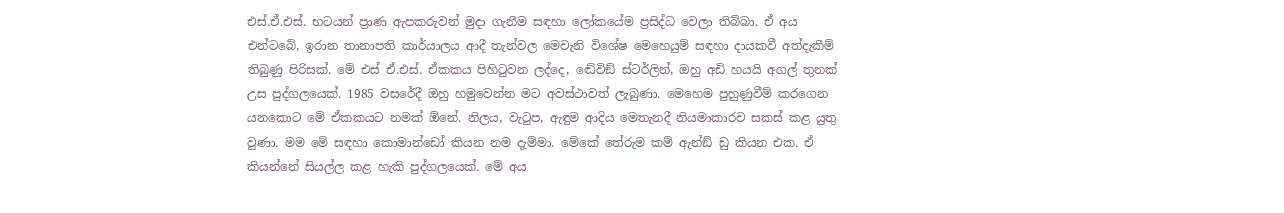එස්.ඒ.එස්. භටයන් ප්‍රාණ ඇපකරුවන් මුදා ගැනීම සඳහා ලෝකයේම ප්‍රසිද්ධ වෙලා තිබ්බා. ඒ අය එන්ටබේ, ඉරාන තානාපති කාර්යාලය ආදී තැන්වල මෙවැනි විශේෂ මෙහෙයුම් සඳහා දායකවී අත්දැකීම් තිබුණු පිරිසක්. මේ එස් ඒ.එස්. ඒකකය පිහිටුවන ලද්දෙ, ඬේවිඞ් ස්ටර්ලින්, ඔහු අඩි හයයි අගල් තුනක් උස පුද්ගලයෙක්. 1985 වසරේදී ඔහු හමුවෙන්න මට අවස්ථාවත් ලැබුණා. මෙහෙම පුහුණුවීම් කරගෙන යනකොට මේ ඒකකයට නමක් ඕනේ. නිලය, වැටුප, ඇඳුම ආදිය මෙතැනදී නියමාකාරව සකස් කළ යුතු වුණා. මම මේ සඳහා කොමාන්ඩෝ කියන නම දැම්මා. මේකේ තේරුම කම් ඇන්ඞ් ඩු කියන එක. ඒ කියන්නේ සියල්ල කළ හැකි පුද්ගලයෙක්. මේ අය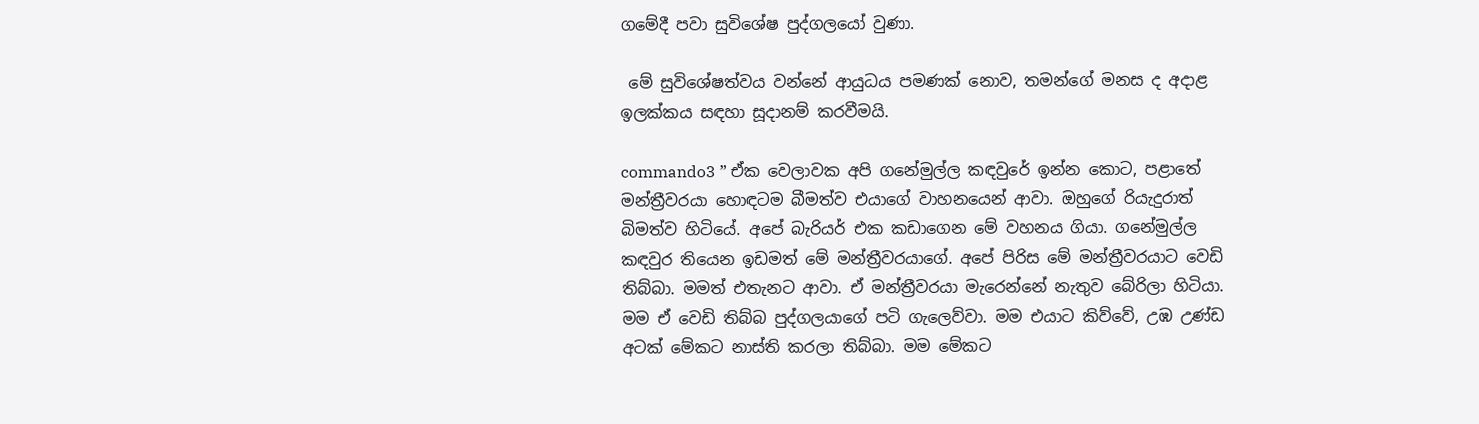ගමේදී පවා සුවිශේෂ පුද්ගලයෝ වුණා.

 මේ සුවිශේෂත්වය වන්නේ ආයුධය පමණක් නොව, තමන්ගේ මනස ද අදාළ ඉලක්කය සඳහා සූදානම් කරවීමයි.

commando3 ” ඒක වෙලාවක අපි ගනේමුල්ල කඳවුරේ ඉන්න කොට, පළාතේ මන්ත්‍රීවරයා හොඳටම බීමත්ව එයාගේ වාහනයෙන් ආවා. ඔහුගේ රියැදුරාත් බිමත්ව හිටියේ. අපේ බැරියර් එක කඩාගෙන මේ වහනය ගියා. ගනේමුල්ල කඳවුර තියෙන ඉඩමත් මේ මන්ත්‍රීවරයාගේ. අපේ පිරිස මේ මන්ත්‍රීවරයාට වෙඩි තිබ්බා. මමත් එතැනට ආවා. ඒ මන්ත්‍රීවරයා මැරෙන්නේ නැතුව බේරිලා හිටියා. මම ඒ වෙඩි තිබ්බ පුද්ගලයාගේ පටි ගැලෙව්වා. මම එයාට කිව්වේ, උඹ උණ්ඩ අටක් මේකට නාස්ති කරලා තිබ්බා. මම මේකට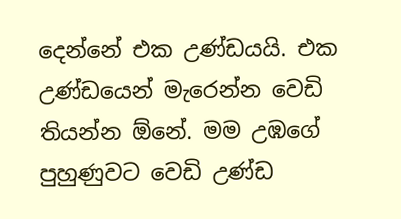දෙන්නේ එක උණ්ඩයයි. එක උණ්ඩයෙන් මැරෙන්න වෙඩි තියන්න ඕනේ. මම උඹගේ පුහුණුවට වෙඩි උණ්ඩ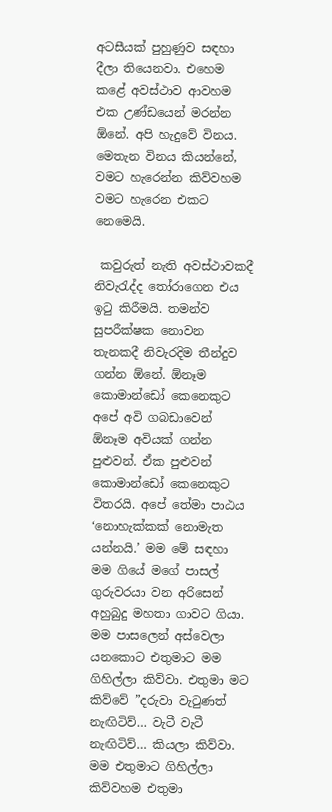අටසීයක් පුහුණුව සඳහා දීලා තියෙනවා. එහෙම කළේ අවස්ථාව ආවහම එක උණ්ඩයෙන් මරන්න ඕනේ. අපි හැදුවේ විනය. මෙතැන විනය කියන්නේ, වමට හැරෙන්න කිව්වහම වමට හැරෙන එකට නෙමෙයි.

 කවුරුත් නැති අවස්ථාවකදී නිවැරැද්ද තෝරාගෙන එය ඉටු කිරීමයි. තමන්ව සුපරීක්ෂක නොවන තැනකදී නිවැරදිම තීන්දුව ගන්න ඕනේ. ඕනෑම කොමාන්ඩෝ කෙනෙකුට අපේ අවි ගබඩාවෙන් ඕනෑම අවියක් ගන්න පුළුවන්. ඒක පුළුවන් කොමාන්ඩෝ කෙනෙකුට විතරයි. අපේ තේමා පාඨය ‘නොහැක්කක් නොමැත යන්නයි.’ මම මේ සඳහා මම ගියේ මගේ පාසල් ගුරුවරයා වන අරිසෙන් අහුබුදු මහතා ගාවට ගියා. මම පාසලෙන් අස්වෙලා යනකොට එතුමාට මම ගිහිල්ලා කිව්වා. එතුමා මට කිව්වේ ”දරුවා වැටුණත් නැඟිටිව්… වැටී වැටී නැඟිටිව්… කියලා කිව්වා. මම එතුමාට ගිහිල්ලා කිව්වහම එතුමා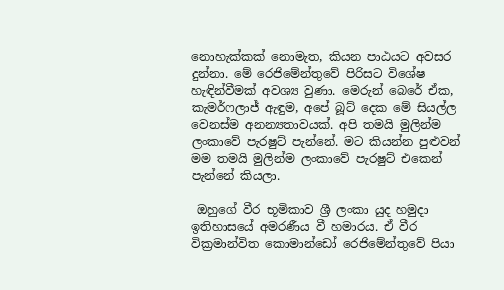නොහැක්කක් නොමැත, කියන පාඨයට අවසර දුන්නා. මේ රෙජිමේන්තුවේ පිරිසට විශේෂ හැඳින්වීමක් අවශ්‍ය වුණා. මෙරුන් බෙරේ ඒක, කැමර්ෆලාජ් ඇඳුම, අපේ බූට් දෙක මේ සියල්ල වෙනස්ම අනන්‍යතාවයක්. අපි තමයි මුලින්ම ලංකාවේ පැරෂුට් පැන්නේ. මට කියන්න පුළුවන් මම තමයි මුලින්ම ලංකාවේ පැරෂුට් එකෙන් පැන්නේ කියලා.

 ඔහුගේ වීර භූමිකාව ශ්‍රී ලංකා යුද හමුදා ඉතිහාසයේ අමරණීය වී හමාරය. ඒ වීර වික්‍රමාන්විත කොමාන්ඩෝ රෙජිමේන්තුවේ පියා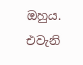ඔහුය. එවැනි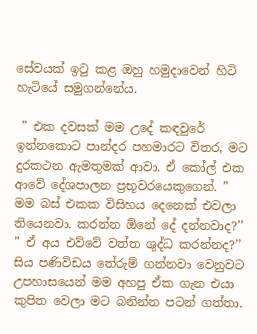සේවයක් ඉටු කළ ඔහු හමුදාවෙන් හිටි හැටියේ සමුගන්නේය.

 ” එක දවසක් මම උදේ කඳවුරේ ඉන්නකොට පාන්දර පහමාරට විතර, මට දුරකථන ඇමතුමක් ආවා. ඒ කෝල් එක ආවේ දේශපාලන ප්‍රභූවරයෙකුගෙන්. ” මම බස් එකක විසිහය දෙනෙක් එවලා තියෙනවා. කරන්න ඕනේ දේ දන්නවාද?’’ ” ඒ අය එව්වේ වත්ත ශුද්ධ කරන්නද?’’ සිය පණිවිඩය තේරුම් ගන්නවා වෙනුවට උපහාසයෙන් මම අහපු ඒක ගැන එයා කුපිත වෙලා මට බනින්න පටන් ගත්තා.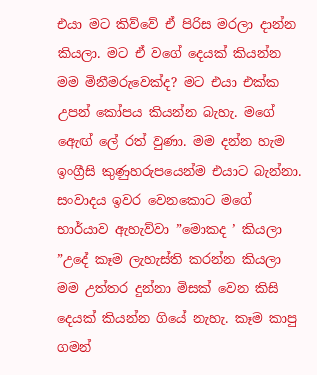එයා මට කිව්වේ ඒ පිරිස මරලා දාන්න කියලා. මට ඒ වගේ දෙයක් කියන්න මම මිනීමරුවෙක්ද? මට එයා එක්ක උපන් කෝපය කියන්න බැහැ. මගේ ඇෙඟ් ලේ රත් වුණා. මම දන්න හැම ඉංග්‍රීසි කුණුහරුපයෙන්ම එයාට බැන්නා. සංවාදය ඉවර වෙනකොට මගේ භාර්යාව ඇහැව්වා ”මොකද ’ කියලා ”උදේ කෑම ලැහැස්ති කරන්න කියලා මම උත්තර දුන්නා මිසක් වෙන කිසි දෙයක් කියන්න ගියේ නැහැ. කෑම කාපු ගමන්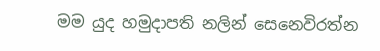මම යුද හමුදාපති නලින් සෙනෙවිරත්න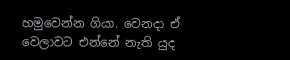හමුවෙන්න ගියා. වෙනදා ඒ වෙලාවට එන්නේ නැති යුද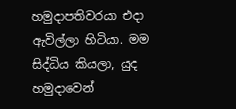හමුදාපතිවරයා එදා ඇවිල්ලා හිටියා. මම සිද්ධිය කියලා, යුද හමුදාවෙන්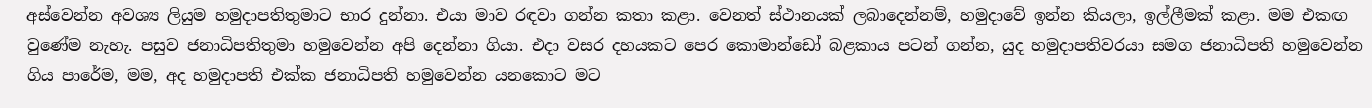අස්වෙන්න අවශ්‍ය ලියුම හමුදාපතිතුමාට භාර දුන්නා. එයා මාව රඳවා ගන්න කතා කළා. වෙනත් ස්ථානයක් ලබාදෙන්නම්, හමුදාවේ ඉන්න කියලා, ඉල්ලීමක් කළා. මම එකඟ වුණේම නැහැ. පසුව ජනාධිපතිතුමා හමුවෙන්න අපි දෙන්නා ගියා. එදා වසර දහයකට පෙර කොමාන්ඩෝ බළකාය පටන් ගන්න, යුද හමුදාපතිවරයා සමග ජනාධිපති හමුවෙන්න ගිය පාරේම, මම, අද හමුදාපති එක්ක ජනාධිපති හමුවෙන්න යනකොට මට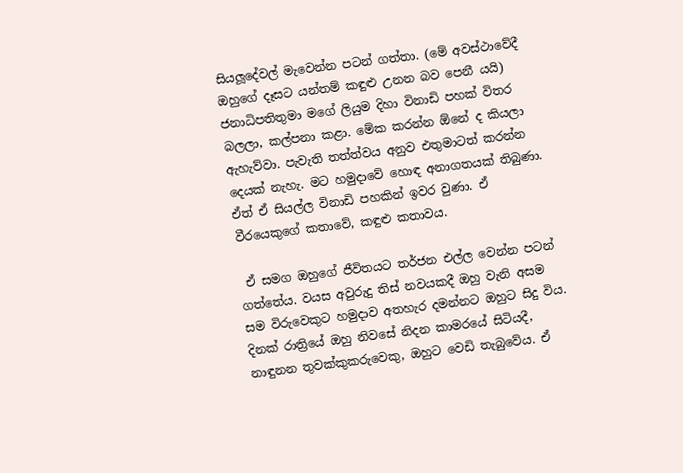සියලූදේවල් මැවෙන්න පටන් ගත්තා. (මේ අවස්ථාවේදී ඔහුගේ දෑසට යන්තම් කඳුළු උනන බව පෙනී යයි) ජනාධිපතිතුමා මගේ ලියුම දිහා විනාඩි පහක් විතර බලලා, කල්පනා කළා. මේක කරන්න ඕනේ ද කියලා ඇහැව්වා. පැවැති තත්ත්වය අනුව එතුමාටත් කරන්න දෙයක් නැහැ. මට හමුදාවේ හොඳ අනාගතයක් තිබුණා. ඒත් ඒ සියල්ල විනාඩි පහකින් ඉවර වුණා. ඒ වීරයෙකුගේ කතාවේ, කඳුළු කතාවය.

 ඒ සමග ඔහුගේ ජීවිතයට තර්ජන එල්ල වෙන්න පටන් ගත්තේය. වයස අවුරුදු තිස් නවයකදී ඔහු වැනි අසම සම විරුවෙකුට හමුදාව අතහැර දමන්නට ඔහුට සිදු විය. දිනක් රාත්‍රියේ ඔහු නිවසේ නිදන කාමරයේ සිටියදී, නාඳුනන තුවක්කුකරුවෙකු, ඔහුට වෙඩි තැබුවේය. ඒ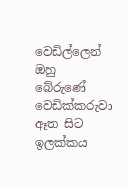වෙඩිල්ලෙන් ඔහු බේරුණේ වෙඩික්කරුවා ඈත සිට ඉලක්කය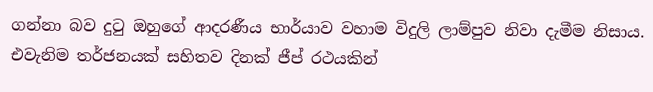ගන්නා බව දුටු ඔහුගේ ආදරණීය භාර්යාව වහාම විදුලි ලාම්පුව නිවා දැමීම නිසාය. එවැනිම තර්ජනයක් සහිතව දිනක් ජීප් රථයකින්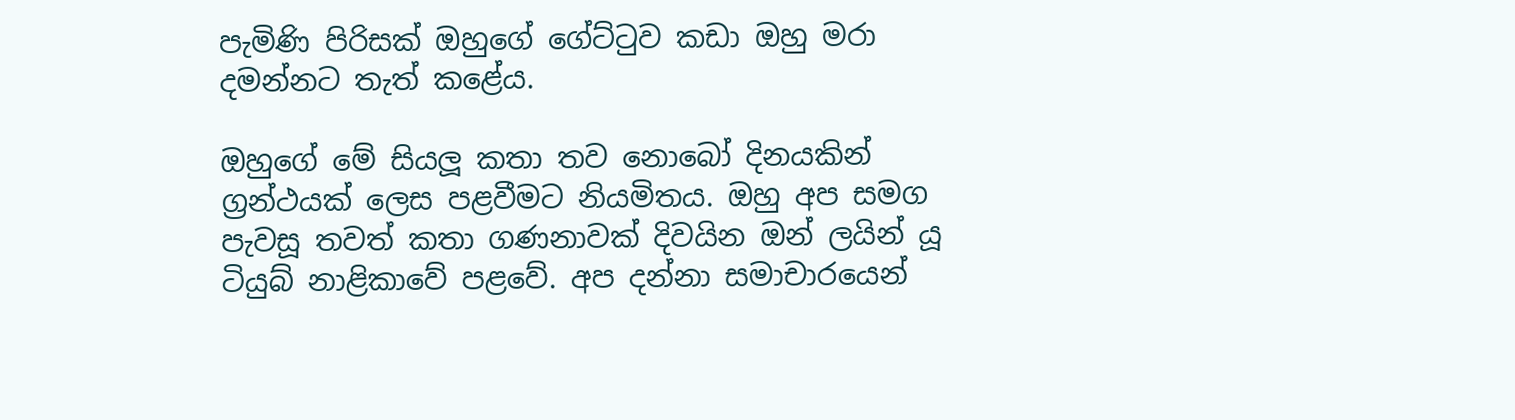පැමිණි පිරිසක් ඔහුගේ ගේට්ටුව කඩා ඔහු මරා දමන්නට තැත් කළේය.

ඔහුගේ මේ සියලූ කතා තව නොබෝ දිනයකින් ග්‍රන්ථයක් ලෙස පළවීමට නියමිතය. ඔහු අප සමග පැවසූ තවත් කතා ගණනාවක් දිවයින ඔන් ලයින් යූ ටියුබ් නාළිකාවේ පළවේ. අප දන්නා සමාචාරයෙන්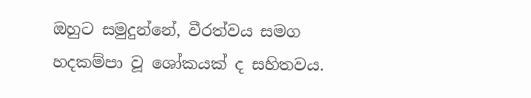ඔහුට සමුදුන්නේ, වීරත්වය සමග හදකම්පා වූ ශෝකයක් ද සහිතවය.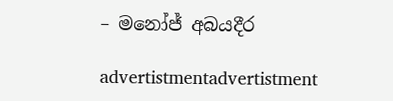– මනෝජ් අබයදීර

advertistmentadvertistment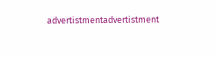advertistmentadvertistment